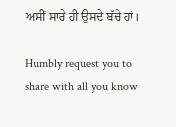ਅਸੀਂ ਸਾਰੇ ਹੀ ਉਸਦੇ ਬੱਚੇ ਹਾਂ।

Humbly request you to share with all you know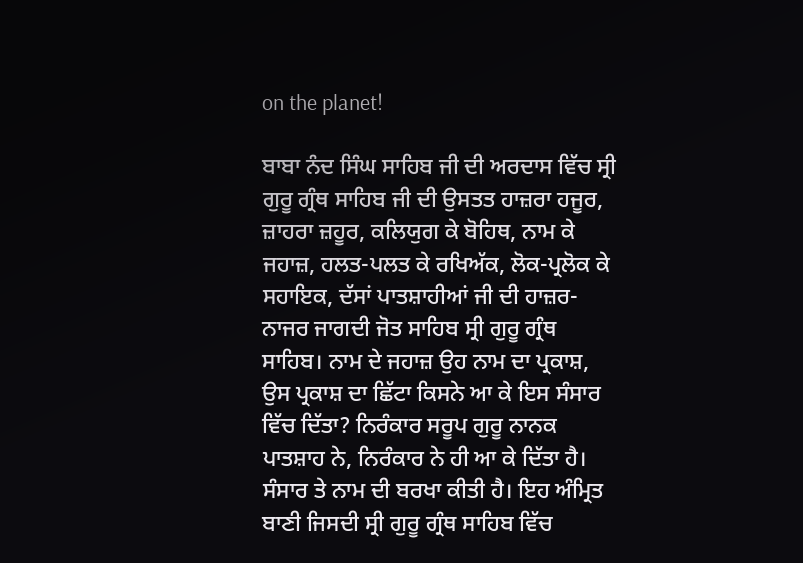on the planet!

ਬਾਬਾ ਨੰਦ ਸਿੰਘ ਸਾਹਿਬ ਜੀ ਦੀ ਅਰਦਾਸ ਵਿੱਚ ਸ੍ਰੀ ਗੁਰੂ ਗ੍ਰੰਥ ਸਾਹਿਬ ਜੀ ਦੀ ਉਸਤਤ ਹਾਜ਼ਰਾ ਹਜੂਰ, ਜ਼ਾਹਰਾ ਜ਼ਹੂਰ, ਕਲਿਯੁਗ ਕੇ ਬੋਹਿਥ, ਨਾਮ ਕੇ ਜਹਾਜ਼, ਹਲਤ-ਪਲਤ ਕੇ ਰਖਿਅੱਕ, ਲੋਕ-ਪ੍ਰਲੋਕ ਕੇ ਸਹਾਇਕ, ਦੱਸਾਂ ਪਾਤਸ਼ਾਹੀਆਂ ਜੀ ਦੀ ਹਾਜ਼ਰ-ਨਾਜਰ ਜਾਗਦੀ ਜੋਤ ਸਾਹਿਬ ਸ੍ਰੀ ਗੁਰੂ ਗ੍ਰੰਥ ਸਾਹਿਬ। ਨਾਮ ਦੇ ਜਹਾਜ਼ ਉਹ ਨਾਮ ਦਾ ਪ੍ਰਕਾਸ਼, ਉਸ ਪ੍ਰਕਾਸ਼ ਦਾ ਛਿੱਟਾ ਕਿਸਨੇ ਆ ਕੇ ਇਸ ਸੰਸਾਰ ਵਿੱਚ ਦਿੱਤਾ? ਨਿਰੰਕਾਰ ਸਰੂਪ ਗੁਰੂ ਨਾਨਕ ਪਾਤਸ਼ਾਹ ਨੇ, ਨਿਰੰਕਾਰ ਨੇ ਹੀ ਆ ਕੇ ਦਿੱਤਾ ਹੈ। ਸੰਸਾਰ ਤੇ ਨਾਮ ਦੀ ਬਰਖਾ ਕੀਤੀ ਹੈ। ਇਹ ਅੰਮ੍ਰਿਤ ਬਾਣੀ ਜਿਸਦੀ ਸ੍ਰੀ ਗੁਰੂ ਗ੍ਰੰਥ ਸਾਹਿਬ ਵਿੱਚ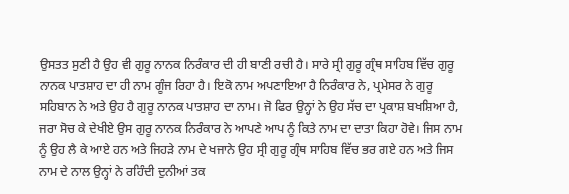ਉਸਤਤ ਸੁਣੀ ਹੈ ਉਹ ਵੀ ਗੁਰੂ ਨਾਨਕ ਨਿਰੰਕਾਰ ਦੀ ਹੀ ਬਾਣੀ ਰਚੀ ਹੈ। ਸਾਰੇ ਸ੍ਰੀ ਗੁਰੂ ਗ੍ਰੰਥ ਸਾਹਿਬ ਵਿੱਚ ਗੁਰੂ ਨਾਨਕ ਪਾਤਸ਼ਾਹ ਦਾ ਹੀ ਨਾਮ ਗੂੰਜ ਰਿਹਾ ਹੈ। ਇਕੋ ਨਾਮ ਅਪਣਾਇਆ ਹੈ ਨਿਰੰਕਾਰ ਨੇ, ਪ੍ਰਮੇਸਰ ਨੇ ਗੁਰੂ ਸਹਿਬਾਨ ਨੇ ਅਤੇ ਉਹ ਹੈ ਗੁਰੂ ਨਾਨਕ ਪਾਤਸ਼ਾਹ ਦਾ ਨਾਮ। ਜੋ ਫਿਰ ਉਨ੍ਹਾਂ ਨੇ ਉਹ ਸੱਚ ਦਾ ਪ੍ਰਕਾਸ਼ ਬਖਸ਼ਿਆ ਹੈ, ਜਰਾ ਸੋਚ ਕੇ ਦੇਖੀਏ ਉਸ ਗੁਰੂ ਨਾਨਕ ਨਿਰੰਕਾਰ ਨੇ ਆਪਣੇ ਆਪ ਨੂੰ ਕਿਤੇ ਨਾਮ ਦਾ ਦਾਤਾ ਕਿਹਾ ਹੋਵੇ। ਜਿਸ ਨਾਮ ਨੂੰ ਉਹ ਲੈ ਕੇ ਆਏ ਹਨ ਅਤੇ ਜਿਹੜੇ ਨਾਮ ਦੇ ਖਜਾਨੇ ਉਹ ਸ੍ਰੀ ਗੁਰੂ ਗ੍ਰੰਥ ਸਾਹਿਬ ਵਿੱਚ ਭਰ ਗਏ ਹਨ ਅਤੇ ਜਿਸ ਨਾਮ ਦੇ ਨਾਲ ਉਨ੍ਹਾਂ ਨੇ ਰਹਿੰਦੀ ਦੁਨੀਆਂ ਤਕ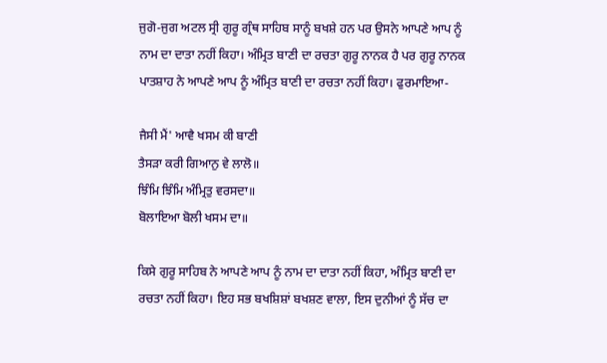ਜੁਗੋ-ਜੁਗ ਅਟਲ ਸ੍ਰੀ ਗੁਰੂ ਗ੍ਰੰਥ ਸਾਹਿਬ ਸਾਨੂੰ ਬਖਸ਼ੇ ਹਨ ਪਰ ਉਸਨੇ ਆਪਣੇ ਆਪ ਨੂੰ ਨਾਮ ਦਾ ਦਾਤਾ ਨਹੀਂ ਕਿਹਾ। ਅੰਮ੍ਰਿਤ ਬਾਣੀ ਦਾ ਰਚਤਾ ਗੁਰੂ ਨਾਨਕ ਹੈ ਪਰ ਗੁਰੂ ਨਾਨਕ ਪਾਤਸ਼ਾਹ ਨੇ ਆਪਣੇ ਆਪ ਨੂੰ ਅੰਮ੍ਰਿਤ ਬਾਣੀ ਦਾ ਰਚਤਾ ਨਹੀਂ ਕਿਹਾ। ਫੁਰਮਾਇਆ-

ਜੈਸੀ ਮੈਂ' ਆਵੈ ਖਸਮ ਕੀ ਬਾਣੀ
ਤੈਸੜਾ ਕਰੀ ਗਿਆਨੁ ਵੇ ਲਾਲੋ॥
ਝਿੰਮਿ ਝਿੰਮਿ ਅੰਮ੍ਰਿਤੁ ਵਰਸਦਾ॥
ਬੋਲਾਇਆ ਬੋਲੀ ਖਸਮ ਦਾ॥

ਕਿਸੇ ਗੁਰੂ ਸਾਹਿਬ ਨੇ ਆਪਣੇ ਆਪ ਨੂੰ ਨਾਮ ਦਾ ਦਾਤਾ ਨਹੀਂ ਕਿਹਾ, ਅੰਮ੍ਰਿਤ ਬਾਣੀ ਦਾ ਰਚਤਾ ਨਹੀਂ ਕਿਹਾ। ਇਹ ਸਭ ਬਖਸ਼ਿਸ਼ਾਂ ਬਖਸ਼ਣ ਵਾਲਾ, ਇਸ ਦੁਨੀਆਂ ਨੂੰ ਸੱਚ ਦਾ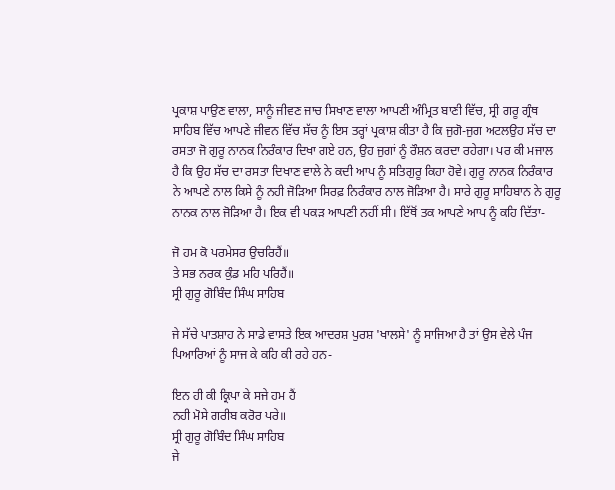ਪ੍ਰਕਾਸ਼ ਪਾਉਣ ਵਾਲਾ, ਸਾਨੂੰ ਜੀਵਣ ਜਾਚ ਸਿਖਾਣ ਵਾਲਾ ਆਪਣੀ ਅੰਮ੍ਰਿਤ ਬਾਣੀ ਵਿੱਚ, ਸ੍ਰੀ ਗਰੂ ਗ੍ਰੰਥ ਸਾਹਿਬ ਵਿੱਚ ਆਪਣੇ ਜੀਵਨ ਵਿੱਚ ਸੱਚ ਨੂੰ ਇਸ ਤਰ੍ਹਾਂ ਪ੍ਰਕਾਸ਼ ਕੀਤਾ ਹੈ ਕਿ ਜੁਗੋ-ਜੁਗ ਅਟਲਉਹ ਸੱਚ ਦਾ ਰਸਤਾ ਜੋ ਗੁਰੂ ਨਾਨਕ ਨਿਰੰਕਾਰ ਦਿਖਾ ਗਏ ਹਨ, ਉਹ ਜੁਗਾਂ ਨੂੰ ਰੌਸ਼ਨ ਕਰਦਾ ਰਹੇਗਾ। ਪਰ ਕੀ ਮਜਾਲ ਹੈ ਕਿ ਉਹ ਸੱਚ ਦਾ ਰਸਤਾ ਦਿਖਾਣ ਵਾਲੇ ਨੇ ਕਦੀ ਆਪ ਨੂੰ ਸਤਿਗੁਰੂ ਕਿਹਾ ਹੋਵੇ। ਗੁਰੂ ਨਾਨਕ ਨਿਰੰਕਾਰ ਨੇ ਆਪਣੇ ਨਾਲ ਕਿਸੇ ਨੂੰ ਨਹੀ ਜੋੜਿਆ ਸਿਰਫ਼ ਨਿਰੰਕਾਰ ਨਾਲ ਜੋੜਿਆ ਹੈ। ਸਾਰੇ ਗੁਰੂ ਸਾਹਿਬਾਨ ਨੇ ਗੁਰੂ ਨਾਨਕ ਨਾਲ ਜੋੜਿਆ ਹੈ। ਇਕ ਵੀ ਪਕੜ ਆਪਣੀ ਨਹੀਂ ਸੀ। ਇੱਥੋਂ ਤਕ ਆਪਣੇ ਆਪ ਨੂੰ ਕਹਿ ਦਿੱਤਾ-

ਜੋ ਹਮ ਕੋ ਪਰਮੇਸਰ ਉਚਰਿਹੈਂ॥
ਤੇ ਸਭ ਨਰਕ ਕੁੰਡ ਮਹਿ ਪਰਿਹੈਂ॥
ਸ੍ਰੀ ਗੁਰੂ ਗੋਬਿੰਦ ਸਿੰਘ ਸਾਹਿਬ

ਜੇ ਸੱਚੇ ਪਾਤਸ਼ਾਹ ਨੇ ਸਾਡੇ ਵਾਸਤੇ ਇਕ ਆਦਰਸ਼ ਪੁਰਸ਼ 'ਖਾਲਸੇ' ਨੂੰ ਸਾਜਿਆ ਹੈ ਤਾਂ ਉਸ ਵੇਲੇ ਪੰਜ ਪਿਆਰਿਆਂ ਨੂੰ ਸਾਜ ਕੇ ਕਹਿ ਕੀ ਰਹੇ ਹਨ-

ਇਨ ਹੀ ਕੀ ਕ੍ਰਿਪਾ ਕੇ ਸਜੇ ਹਮ ਹੈਂ
ਨਹੀ ਮੋਸੇ ਗਰੀਬ ਕਰੋਰ ਪਰੇ॥
ਸ੍ਰੀ ਗੁਰੂ ਗੋਬਿੰਦ ਸਿੰਘ ਸਾਹਿਬ
ਜੇ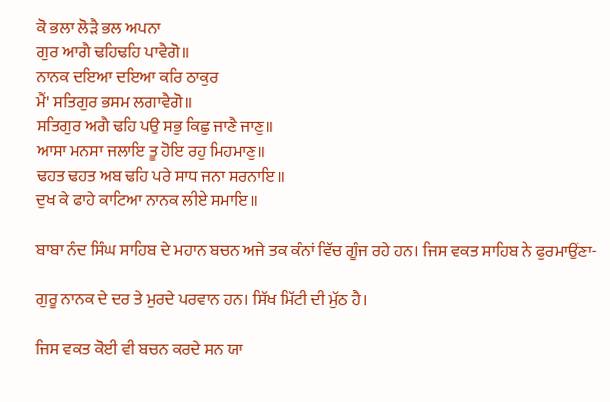ਕੋ ਭਲਾ ਲੋੜੈ ਭਲ ਅਪਨਾ
ਗੁਰ ਆਗੈ ਢਹਿਢਹਿ ਪਾਵੈਗੋ॥
ਨਾਨਕ ਦਇਆ ਦਇਆ ਕਰਿ ਠਾਕੁਰ
ਮੈਂ' ਸਤਿਗੁਰ ਭਸਮ ਲਗਾਵੈਗੋ॥
ਸਤਿਗੁਰ ਅਗੈ ਢਹਿ ਪਉ ਸਭੁ ਕਿਛੁ ਜਾਣੈ ਜਾਣੁ॥
ਆਸਾ ਮਨਸਾ ਜਲਾਇ ਤੂ ਹੋਇ ਰਹੁ ਮਿਹਮਾਣੁ॥
ਢਹਤ ਢਹਤ ਅਬ ਢਹਿ ਪਰੇ ਸਾਧ ਜਨਾ ਸਰਨਾਇ॥
ਦੁਖ ਕੇ ਫਾਹੇ ਕਾਟਿਆ ਨਾਨਕ ਲੀਏ ਸਮਾਇ॥

ਬਾਬਾ ਨੰਦ ਸਿੰਘ ਸਾਹਿਬ ਦੇ ਮਹਾਨ ਬਚਨ ਅਜੇ ਤਕ ਕੰਨਾਂ ਵਿੱਚ ਗੂੰਜ ਰਹੇ ਹਨ। ਜਿਸ ਵਕਤ ਸਾਹਿਬ ਨੇ ਫੁਰਮਾਉਂਣਾ-

ਗੁਰੂ ਨਾਨਕ ਦੇ ਦਰ ਤੇ ਮੁਰਦੇ ਪਰਵਾਨ ਹਨ। ਸਿੱਖ ਮਿੱਟੀ ਦੀ ਮੁੱਠ ਹੈ।

ਜਿਸ ਵਕਤ ਕੋਈ ਵੀ ਬਚਨ ਕਰਦੇ ਸਨ ਯਾ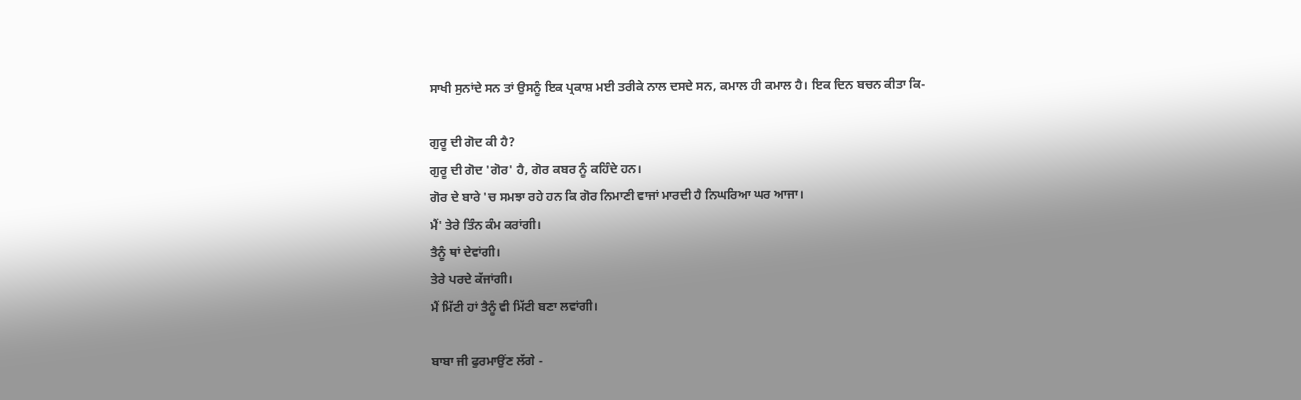ਸਾਖੀ ਸੁਨਾਂਦੇ ਸਨ ਤਾਂ ਉਸਨੂੰ ਇਕ ਪ੍ਰਕਾਸ਼ ਮਈ ਤਰੀਕੇ ਨਾਲ ਦਸਦੇ ਸਨ, ਕਮਾਲ ਹੀ ਕਮਾਲ ਹੈ। ਇਕ ਦਿਨ ਬਚਨ ਕੀਤਾ ਕਿ-

ਗੁਰੂ ਦੀ ਗੋਦ ਕੀ ਹੈ?
ਗੁਰੂ ਦੀ ਗੋਦ 'ਗੋਰ' ਹੈ, ਗੋਰ ਕਬਰ ਨੂੰ ਕਹਿੰਦੇ ਹਨ।
ਗੋਰ ਦੇ ਬਾਰੇ 'ਚ ਸਮਝਾ ਰਹੇ ਹਨ ਕਿ ਗੋਰ ਨਿਮਾਣੀ ਵਾਜਾਂ ਮਾਰਦੀ ਹੈ ਨਿਘਰਿਆ ਘਰ ਆਜਾ।
ਮੈਂ' ਤੇਰੇ ਤਿੰਨ ਕੰਮ ਕਰਾਂਗੀ।
ਤੈਨੂੰ ਥਾਂ ਦੇਵਾਂਗੀ।
ਤੇਰੇ ਪਰਦੇ ਕੱਜਾਂਗੀ।
ਮੈਂ ਮਿੱਟੀ ਹਾਂ ਤੈਨੂੰ ਵੀ ਮਿੱਟੀ ਬਣਾ ਲਵਾਂਗੀ।

ਬਾਬਾ ਜੀ ਫੁਰਮਾਉਂਣ ਲੱਗੇ -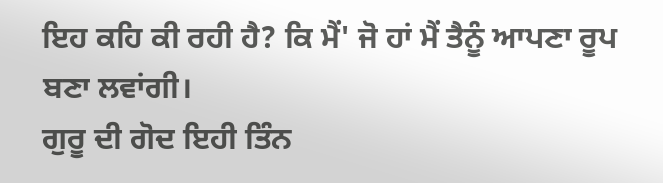ਇਹ ਕਹਿ ਕੀ ਰਹੀ ਹੈ? ਕਿ ਮੈਂ' ਜੋ ਹਾਂ ਮੈਂ ਤੈਨੂੰ ਆਪਣਾ ਰੂਪ ਬਣਾ ਲਵਾਂਗੀ।
ਗੁਰੂ ਦੀ ਗੋਦ ਇਹੀ ਤਿੰਨ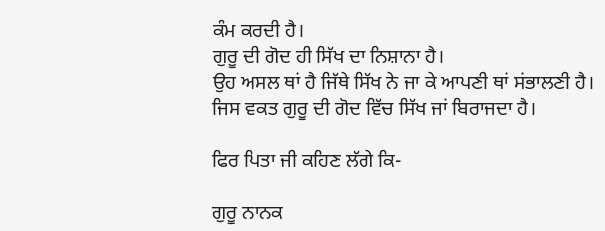ਕੰਮ ਕਰਦੀ ਹੈ।
ਗੁਰੂ ਦੀ ਗੋਦ ਹੀ ਸਿੱਖ ਦਾ ਨਿਸ਼ਾਨਾ ਹੈ।
ਉਹ ਅਸਲ ਥਾਂ ਹੈ ਜਿੱਥੇ ਸਿੱਖ ਨੇ ਜਾ ਕੇ ਆਪਣੀ ਥਾਂ ਸਂਭਾਲਣੀ ਹੈ।
ਜਿਸ ਵਕਤ ਗੁਰੂ ਦੀ ਗੋਦ ਵਿੱਚ ਸਿੱਖ ਜਾਂ ਬਿਰਾਜਦਾ ਹੈ।

ਫਿਰ ਪਿਤਾ ਜੀ ਕਹਿਣ ਲੱਗੇ ਕਿ-

ਗੁਰੂ ਨਾਨਕ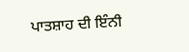ਪਾਤਸ਼ਾਹ ਦੀ ਇੰਨੀ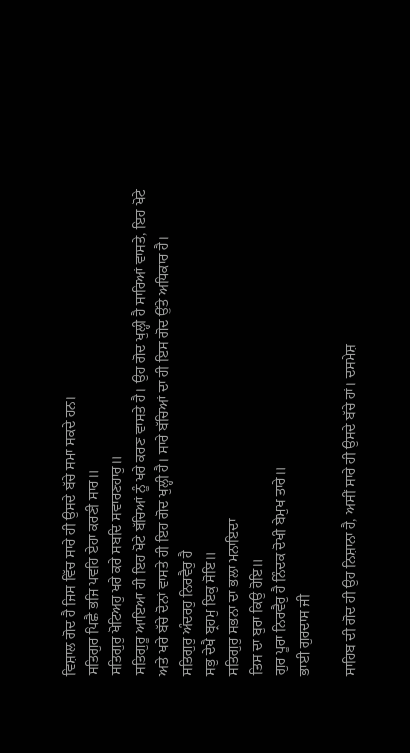ਵਿਸ਼ਾਲ ਗੋਦ ਹੈ ਜਿਸ ਵਿੱਚ ਸਾਰੇ ਹੀ ਉਸਦੇ ਬੱਚੇ ਸਮਾ ਸਕਦੇ ਹਨ।
ਸਤਿਗੁਰ ਪਿਛੈ ਭਜਿ ਪਵਹਿ ਏਹਾ ਕਰਣੀ ਸਾਰ॥
ਸਤਿਗੁਰੁ ਖੋਟਿਅਹੁ ਖਰੇ ਕਰੇ ਸਬਦਿ ਸਵਾਰਣਹਾਰੁ॥
ਸਤਿਗੁਰੂ ਆਇਆ ਹੀ ਇਹ ਖੋਟੇ ਬੱਚਿਆਂ ਨੂੰ ਖਰੇ ਕਰਣ ਵਾਸਤੇ ਹੈ। ਉਹ ਗੋਦ ਖੁਲ੍ਹੀ ਹੈ ਸਾਰਿਆਂ ਵਾਸਤੇ, ਇਹ ਖੋਟੇ ਅਤੇ ਖਰੇ ਬੱਚੇ ਦੋਨਾਂ ਵਾਸਤੇ ਹੀ ਇਹ ਗੋਦ ਖੁਲ੍ਹੀ ਹੈ। ਸਾਰੇ ਬੱਚਿਆਂ ਦਾ ਹੀ ਇਸ ਗੋਦ ਉੱਤੇ ਅਧਿਕਾਰ ਹੈ।
ਸਤਿਗੁਰੁ ਅੰਦਰਹੁ ਨਿਰਵੈਰੁ ਹੈ
ਸਭੁ ਦੇਖੈ ਬ੍ਰਹਮੁ ਇਕੁ ਸੋਇ॥
ਸਤਿਗੁਰੁ ਸਭਨਾ ਦਾ ਭਲਾ ਮਨਾਇਦਾ
ਤਿਸ ਦਾ ਬੁਰਾ ਕਿਉ ਹੋਇ॥
ਗੁਰ ਪੂਰਾ ਨਿਰਵੈਰੁ ਹੈ ਨਿੰਦਕ ਦੋਖੀ ਬੇਮੁਖ ਤਾਰੇ॥
ਭਾਈ ਗੁਰਦਾਸ ਜੀ

ਸਾਹਿਬ ਦੀ ਗੋਦ ਹੀ ਉਹ ਨਿਸ਼ਾਨਾ ਹੈ, ਅਸੀਂ ਸਾਰੇ ਹੀ ਉਸਦੇ ਬੱਚੇ ਹਾਂ। ਦਸਮੇਸ਼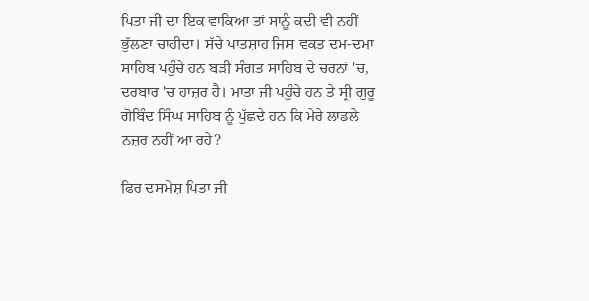ਪਿਤਾ ਜੀ ਦਾ ਇਕ ਵਾਕਿਆ ਤਾਂ ਸਾਨੂੰ ਕਦੀ ਵੀ ਨਹੀਂ ਭੁੱਲਣਾ ਚਾਹੀਦਾ। ਸੱਚੇ ਪਾਤਸ਼ਾਹ ਜਿਸ ਵਕਤ ਦਮ-ਦਮਾ ਸਾਹਿਬ ਪਹੁੰਚੇ ਹਨ ਬੜੀ ਸੰਗਤ ਸਾਹਿਬ ਦੇ ਚਰਨਾਂ 'ਚ, ਦਰਬਾਰ 'ਚ ਹਾਜ਼ਰ ਹੈ। ਮਾਤਾ ਜੀ ਪਹੁੰਚੇ ਹਨ ਤੇ ਸ੍ਰੀ ਗੁਰੂ ਗੋਬਿੰਦ ਸਿੰਘ ਸਾਹਿਬ ਨੂੰ ਪੁੱਛਦੇ ਹਨ ਕਿ ਮੇਰੇ ਲਾਡਲੇ ਨਜ਼ਰ ਨਹੀਂ ਆ ਰਹੇ?

ਫਿਰ ਦਸਮੇਸ਼ ਪਿਤਾ ਜੀ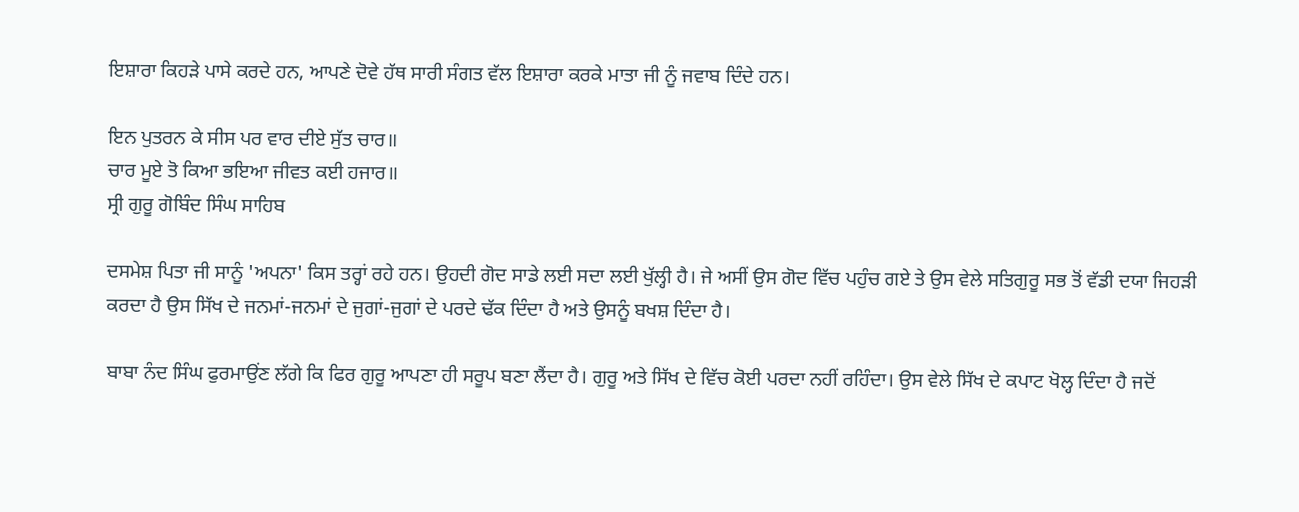ਇਸ਼ਾਰਾ ਕਿਹੜੇ ਪਾਸੇ ਕਰਦੇ ਹਨ, ਆਪਣੇ ਦੋਵੇ ਹੱਥ ਸਾਰੀ ਸੰਗਤ ਵੱਲ ਇਸ਼ਾਰਾ ਕਰਕੇ ਮਾਤਾ ਜੀ ਨੂੰ ਜਵਾਬ ਦਿੰਦੇ ਹਨ।

ਇਨ ਪੁਤਰਨ ਕੇ ਸੀਸ ਪਰ ਵਾਰ ਦੀਏ ਸੁੱਤ ਚਾਰ॥
ਚਾਰ ਮੂਏ ਤੋ ਕਿਆ ਭਇਆ ਜੀਵਤ ਕਈ ਹਜਾਰ॥
ਸ੍ਰੀ ਗੁਰੂ ਗੋਬਿੰਦ ਸਿੰਘ ਸਾਹਿਬ

ਦਸਮੇਸ਼ ਪਿਤਾ ਜੀ ਸਾਨੂੰ 'ਅਪਨਾ' ਕਿਸ ਤਰ੍ਹਾਂ ਰਹੇ ਹਨ। ਉਹਦੀ ਗੋਦ ਸਾਡੇ ਲਈ ਸਦਾ ਲਈ ਖੁੱਲ੍ਹੀ ਹੈ। ਜੇ ਅਸੀਂ ਉਸ ਗੋਦ ਵਿੱਚ ਪਹੁੰਚ ਗਏ ਤੇ ਉਸ ਵੇਲੇ ਸਤਿਗੁਰੂ ਸਭ ਤੋਂ ਵੱਡੀ ਦਯਾ ਜਿਹੜੀ ਕਰਦਾ ਹੈ ਉਸ ਸਿੱਖ ਦੇ ਜਨਮਾਂ-ਜਨਮਾਂ ਦੇ ਜੁਗਾਂ-ਜੁਗਾਂ ਦੇ ਪਰਦੇ ਢੱਕ ਦਿੰਦਾ ਹੈ ਅਤੇ ਉਸਨੂੰ ਬਖਸ਼ ਦਿੰਦਾ ਹੈ।

ਬਾਬਾ ਨੰਦ ਸਿੰਘ ਫੁਰਮਾਉਂਣ ਲੱਗੇ ਕਿ ਫਿਰ ਗੁਰੂ ਆਪਣਾ ਹੀ ਸਰੂਪ ਬਣਾ ਲੈਂਦਾ ਹੈ। ਗੁਰੂ ਅਤੇ ਸਿੱਖ ਦੇ ਵਿੱਚ ਕੋਈ ਪਰਦਾ ਨਹੀਂ ਰਹਿੰਦਾ। ਉਸ ਵੇਲੇ ਸਿੱਖ ਦੇ ਕਪਾਟ ਖੋਲ੍ਹ ਦਿੰਦਾ ਹੈ ਜਦੋਂ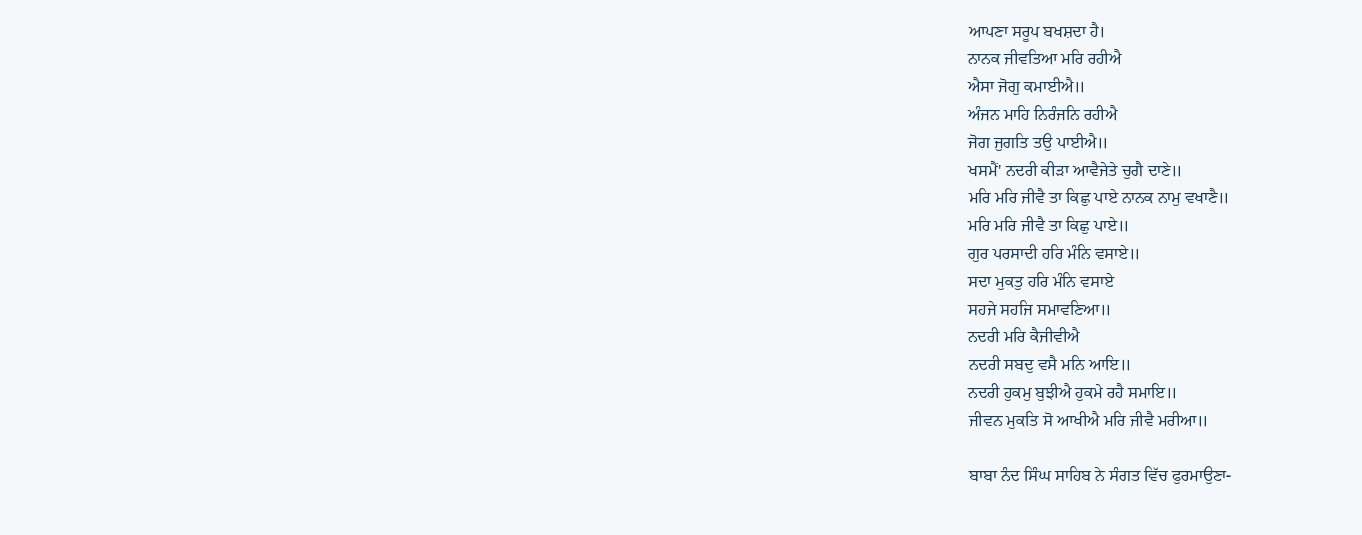ਆਪਣਾ ਸਰੂਪ ਬਖਸ਼ਦਾ ਹੈ।
ਨਾਨਕ ਜੀਵਤਿਆ ਮਰਿ ਰਹੀਐ
ਐਸਾ ਜੋਗੁ ਕਮਾਈਐ॥
ਅੰਜਨ ਮਾਹਿ ਨਿਰੰਜਨਿ ਰਹੀਐ
ਜੋਗ ਜੁਗਤਿ ਤਉ ਪਾਈਐ॥
ਖਸਮੈਂ' ਨਦਰੀ ਕੀੜਾ ਆਵੈਜੇਤੇ ਚੁਗੈ ਦਾਣੇ॥
ਮਰਿ ਮਰਿ ਜੀਵੈ ਤਾ ਕਿਛੁ ਪਾਏ ਨਾਨਕ ਨਾਮੁ ਵਖਾਣੈ॥
ਮਰਿ ਮਰਿ ਜੀਵੈ ਤਾ ਕਿਛੁ ਪਾਏ॥
ਗੁਰ ਪਰਸਾਦੀ ਹਰਿ ਮੰਨਿ ਵਸਾਏ॥
ਸਦਾ ਮੁਕਤੁ ਹਰਿ ਮੰਨਿ ਵਸਾਏ
ਸਹਜੇ ਸਹਜਿ ਸਮਾਵਣਿਆ॥
ਨਦਰੀ ਮਰਿ ਕੈਜੀਵੀਐ
ਨਦਰੀ ਸਬਦੁ ਵਸੈ ਮਨਿ ਆਇ॥
ਨਦਰੀ ਹੁਕਮੁ ਬੁਝੀਐ ਹੁਕਮੇ ਰਹੈ ਸਮਾਇ॥
ਜੀਵਨ ਮੁਕਤਿ ਸੋ ਆਖੀਐ ਮਰਿ ਜੀਵੈ ਮਰੀਆ॥

ਬਾਬਾ ਨੰਦ ਸਿੰਘ ਸਾਹਿਬ ਨੇ ਸੰਗਤ ਵਿੱਚ ਫੁਰਮਾਉਣਾ-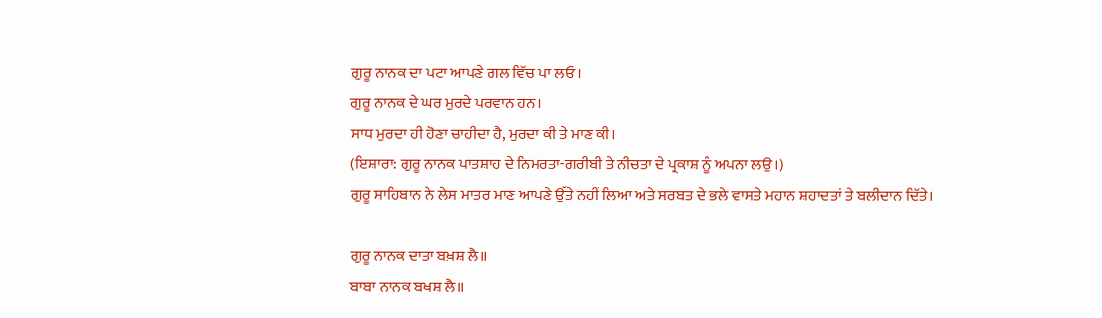ਗੁਰੂ ਨਾਨਕ ਦਾ ਪਟਾ ਆਪਣੇ ਗਲ ਵਿੱਚ ਪਾ ਲਓ।
ਗੁਰੂ ਨਾਨਕ ਦੇ ਘਰ ਮੁਰਦੇ ਪਰਵਾਨ ਹਨ।
ਸਾਧ ਮੁਰਦਾ ਹੀ ਹੋਣਾ ਚਾਹੀਦਾ ਹੈ, ਮੁਰਦਾ ਕੀ ਤੇ ਮਾਣ ਕੀ।
(ਇਸ਼ਾਰਾ: ਗੁਰੂ ਨਾਨਕ ਪਾਤਸ਼ਾਹ ਦੇ ਨਿਮਰਤਾ-ਗਰੀਬੀ ਤੇ ਨੀਚਤਾ ਦੇ ਪ੍ਰਕਾਸ਼ ਨੂੰ ਅਪਨਾ ਲਉ।)
ਗੁਰੂ ਸਾਹਿਬਾਨ ਨੇ ਲੇਸ ਮਾਤਰ ਮਾਣ ਆਪਣੇ ਉੱਤੇ ਨਹੀਂ ਲਿਆ ਅਤੇ ਸਰਬਤ ਦੇ ਭਲੇ ਵਾਸਤੇ ਮਹਾਨ ਸ਼ਹਾਦਤਾਂ ਤੇ ਬਲੀਦਾਨ ਦਿੱਤੇ।

ਗੁਰੂ ਨਾਨਕ ਦਾਤਾ ਬਖ਼ਸ਼ ਲੈ॥
ਬਾਬਾ ਨਾਨਕ ਬਖਸ਼ ਲੈ॥